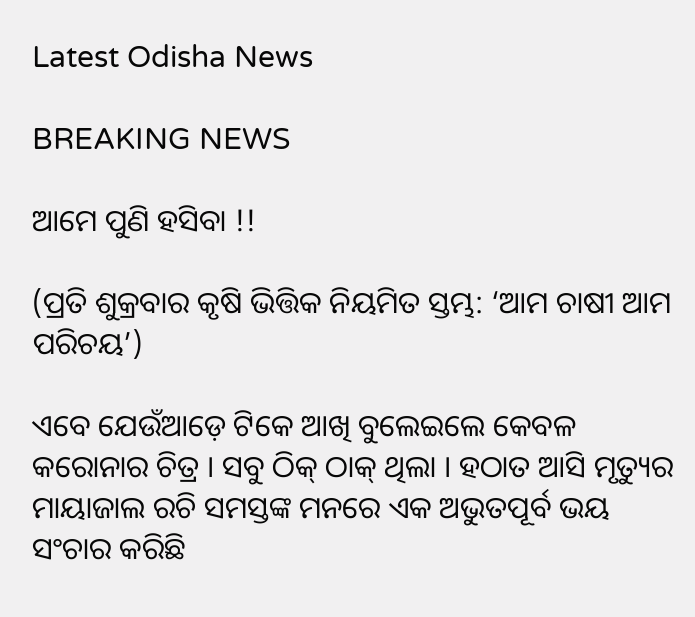Latest Odisha News

BREAKING NEWS

ଆମେ ପୁଣି ହସିବା !!

(ପ୍ରତି ଶୁକ୍ରବାର କୃଷି ଭିତ୍ତିକ ନିୟମିତ ସ୍ତମ୍ଭ: ‘ଆମ ଚାଷୀ ଆମ ପରିଚୟ’)

ଏବେ ଯେଉଁଆଡ଼େ ଟିକେ ଆଖି ବୁଲେଇଲେ କେବଳ କରୋନାର ଚିତ୍ର । ସବୁ ଠିକ୍ ଠାକ୍ ଥିଲା । ହଠାତ ଆସି ମୃତ୍ୟୁର ମାୟାଜାଲ ରଚି ସମସ୍ତଙ୍କ ମନରେ ଏକ ଅଭୁତପୂର୍ବ ଭୟ ସଂଚାର କରିଛି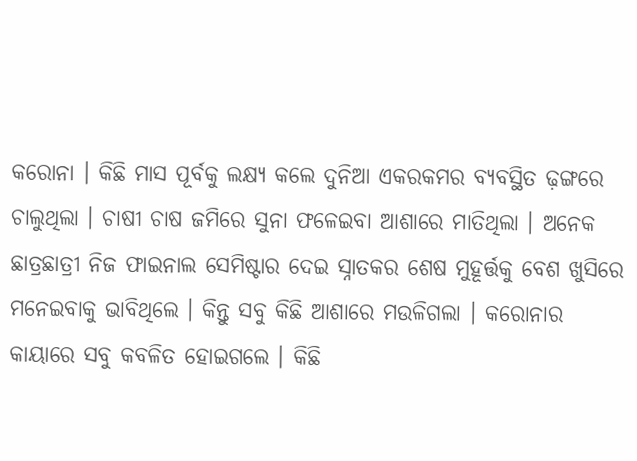କରୋନା । କିଛି ମାସ ପୂର୍ବକୁ ଲକ୍ଷ୍ୟ କଲେ ଦୁନିଆ ଏକରକମର ବ୍ୟବସ୍ଥିତ ଢ଼ଙ୍ଗରେ ଚାଲୁଥିଲା । ଚାଷୀ ଚାଷ ଜମିରେ ସୁନା ଫଳେଇବା ଆଶାରେ ମାତିଥିଲା । ଅନେକ ଛାତ୍ରଛାତ୍ରୀ ନିଜ ଫାଇନାଲ ସେମିଷ୍ଟାର ଦେଇ ସ୍ନାତକର ଶେଷ ମୁହୂର୍ତ୍ତକୁ ବେଶ ଖୁସିରେ ମନେଇବାକୁ ଭାବିଥିଲେ । କିନ୍ତୁ ସବୁ କିଛି ଆଶାରେ ମଉଳିଗଲା । କରୋନାର କାୟାରେ ସବୁ କବଳିତ ହୋଇଗଲେ । କିଛି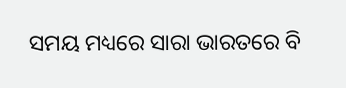ସମୟ ମଧ୍ୟରେ ସାରା ଭାରତରେ ବି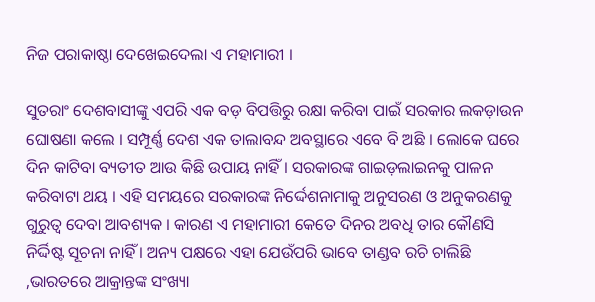ନିଜ ପରାକାଷ୍ଠା ଦେଖେଇଦେଲା ଏ ମହାମାରୀ ।

ସୁତରାଂ ଦେଶବାସୀଙ୍କୁ ଏପରି ଏକ ବଡ଼ ବିପତ୍ତିରୁ ରକ୍ଷା କରିବା ପାଇଁ ସରକାର ଲକଡ଼ାଉନ ଘୋଷଣା କଲେ । ସମ୍ପୂର୍ଣ୍ଣ ଦେଶ ଏକ ତାଲାବନ୍ଦ ଅବସ୍ଥାରେ ଏବେ ବି ଅଛି । ଲୋକେ ଘରେ ଦିନ କାଟିବା ବ୍ୟତୀତ ଆଉ କିଛି ଉପାୟ ନାହିଁ । ସରକାରଙ୍କ ଗାଇଡ଼ଲାଇନକୁ ପାଳନ କରିବାଟା ଥୟ । ଏହି ସମୟରେ ସରକାରଙ୍କ ନିର୍ଦ୍ଦେଶନାମାକୁ ଅନୁସରଣ ଓ ଅନୁକରଣକୁ ଗୁରୁତ୍ୱ ଦେବା ଆବଶ୍ୟକ । କାରଣ ଏ ମହାମାରୀ କେତେ ଦିନର ଅବଧି ତାର କୌଣସି ନିର୍ଦ୍ଦିଷ୍ଟ ସୂଚନା ନାହିଁ । ଅନ୍ୟ ପକ୍ଷରେ ଏହା ଯେଉଁପରି ଭାବେ ତାଣ୍ଡବ ରଚି ଚାଲିଛି ,ଭାରତରେ ଆକ୍ରାନ୍ତଙ୍କ ସଂଖ୍ୟା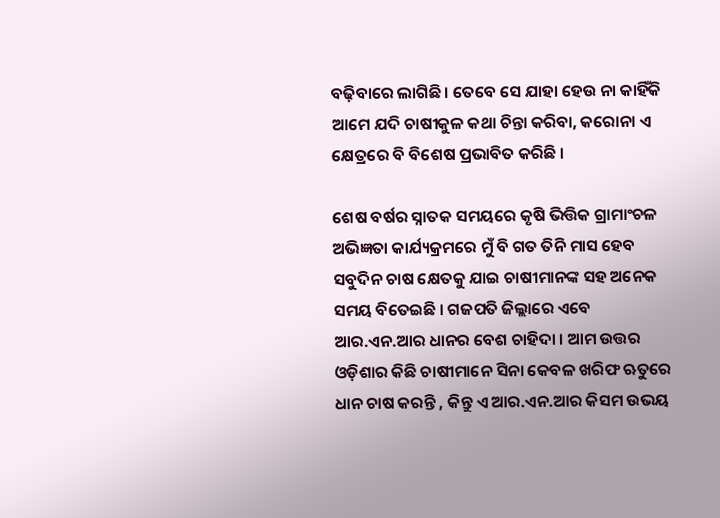ବଢ଼ିବାରେ ଲାଗିଛି । ତେବେ ସେ ଯାହା ହେଉ ନା କାହିଁକି ଆମେ ଯଦି ଚାଷୀକୁଳ କଥା ଚିନ୍ତା କରିବା, କରୋନା ଏ କ୍ଷେତ୍ରରେ ବି ବିଶେଷ ପ୍ରଭାବିତ କରିଛି ।

ଶେଷ ବର୍ଷର ସ୍ନାତକ ସମୟରେ କୃଷି ଭିତ୍ତିକ ଗ୍ରାମାଂଚଳ ଅଭିଜ୍ଞତା କାର୍ଯ୍ୟକ୍ରମରେ ମୁଁ ବି ଗତ ତିନି ମାସ ହେବ ସବୁଦିନ ଚାଷ କ୍ଷେତକୁ ଯାଇ ଚାଷୀମାନଙ୍କ ସହ ଅନେକ ସମୟ ବିତେଇଛି । ଗଜପତି ଜିଲ୍ଲାରେ ଏବେ ଆର.ଏନ.ଆର ଧାନର ବେଶ ଚାହିଦା । ଆମ ଉତ୍ତର ଓଡ଼ିଶାର କିଛି ଚାଷୀମାନେ ସିନା କେବଳ ଖରିଫ ଋତୁରେ ଧାନ ଚାଷ କରନ୍ତି , କିନ୍ତୁ ଏ ଆର.ଏନ.ଆର କିସମ ଉଭୟ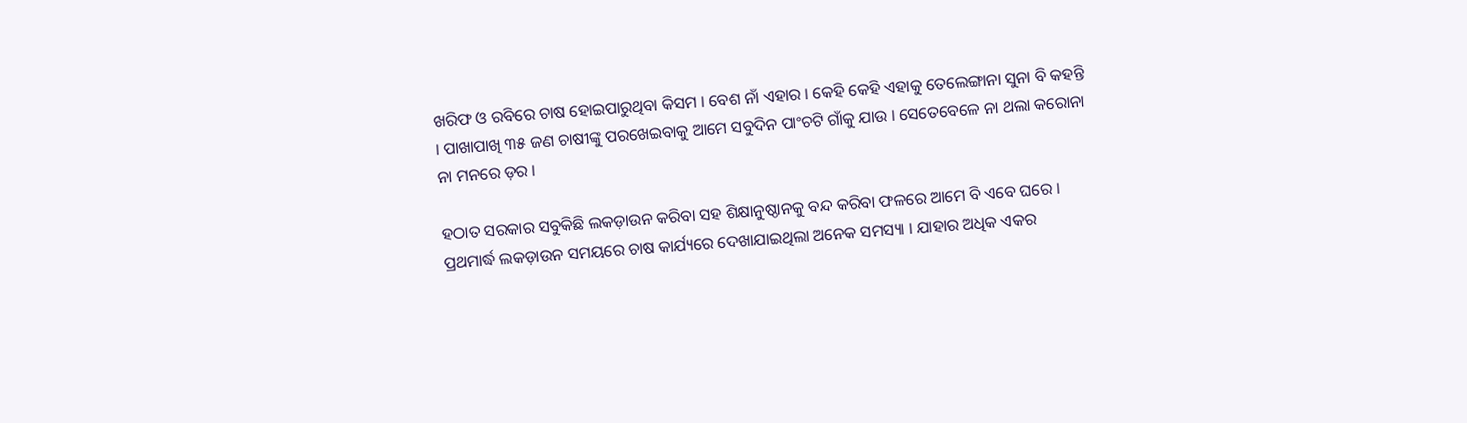ଖରିଫ ଓ ରବିରେ ଚାଷ ହୋଇପାରୁଥିବା କିସମ । ବେଶ ନାଁ ଏହାର । କେହି କେହି ଏହାକୁ ତେଲେଙ୍ଗାନା ସୁନା ବି କହନ୍ତି । ପାଖାପାଖି ୩୫ ଜଣ ଚାଷୀଙ୍କୁ ପରଖେଇବାକୁ ଆମେ ସବୁଦିନ ପାଂଚଟି ଗାଁକୁ ଯାଉ । ସେତେବେଳେ ନା ଥଲା କରୋନା ନା ମନରେ ଡ଼ର ।

ହଠାତ ସରକାର ସବୁକିଛି ଲକଡ଼ାଉନ କରିବା ସହ ଶିକ୍ଷାନୁଷ୍ଠାନକୁ ବନ୍ଦ କରିବା ଫଳରେ ଆମେ ବି ଏବେ ଘରେ । ପ୍ରଥମାର୍ଦ୍ଧ ଲକଡ଼ାଉନ ସମୟରେ ଚାଷ କାର୍ଯ୍ୟରେ ଦେଖାଯାଇଥିଲା ଅନେକ ସମସ୍ୟା । ଯାହାର ଅଧିକ ଏକର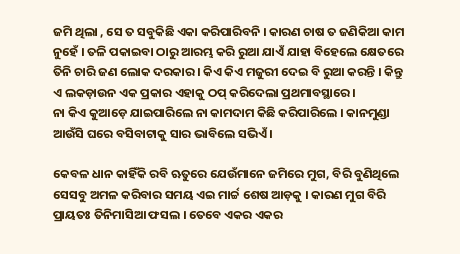ଜମି ଥିଲା , ସେ ତ ସବୁକିଛି ଏକା କରିପାରିବନି । କାରଣ ଚାଷ ତ ଜଣିକିଆ କାମ ନୁହେଁ । ତଳି ପକାଇବା ଠାରୁ ଆରମ୍ଭ କରି ରୁଆ ଯାଏଁ ଯାହା ବିହେଲେ କ୍ଷେତରେ ତିନି ଚାରି ଜଣ ଲୋକ ଦରକାର । କିଏ କିଏ ମଜୁରୀ ଦେଇ ବି ରୁଆ କରନ୍ତି । କିନ୍ତୁ ଏ ଲକଡ଼ାଉନ ଏକ ପ୍ରକାର ଏହାକୁ ଠପ୍ କରିଦେଲା ପ୍ରଥମାବସ୍ଥାରେ ।
ନା କିଏ କୁଆଡ଼େ ଯାଇପାରିଲେ ନା କାମଦାମ କିଛି କରିପାରିଲେ । କାନମୁଣ୍ଡା ଆଉଁସି ଘରେ ବସିବାଟାକୁ ସାର ଭାବିଲେ ସଭିଏଁ ।

କେବଳ ଧାନ କାହିଁକି ରବି ଋତୁରେ ଯେଉଁମାନେ ଜମିରେ ମୁଗ, ବିରି ବୁଣିଥିଲେ ସେସବୁ ଅମଳ କରିବାର ସମୟ ଏଇ ମାର୍ଚ୍ଚ ଶେଷ ଆଡ଼କୁ । କାରଣ ମୁଗ ବିରି ପ୍ରାୟତଃ ତିନିମାସିଆ ଫସଲ । ତେବେ ଏକର ଏକର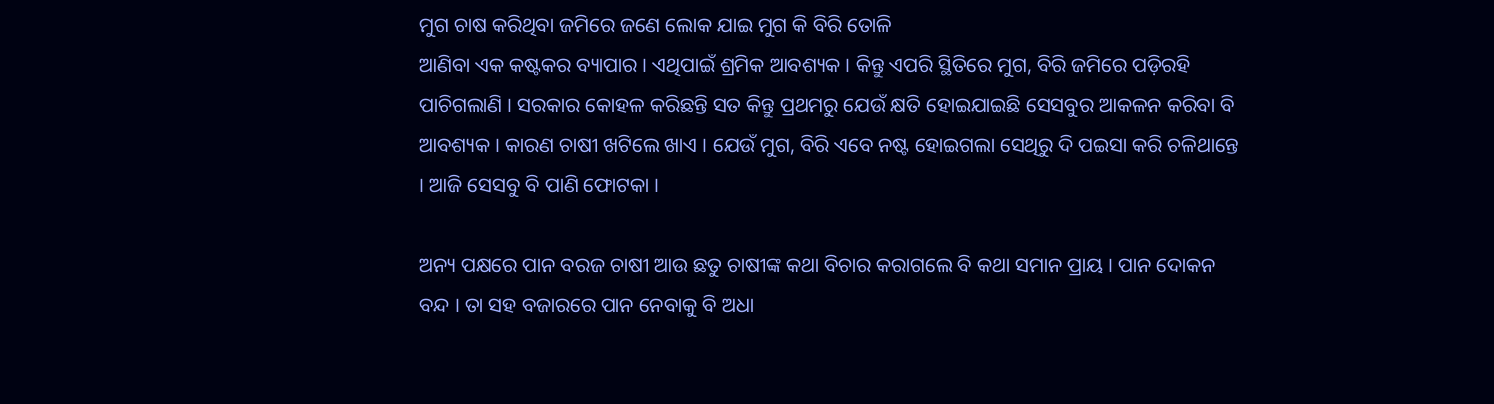ମୁଗ ଚାଷ କରିଥିବା ଜମିରେ ଜଣେ ଲୋକ ଯାଇ ମୁଗ କି ବିରି ତୋଳି
ଆଣିବା ଏକ କଷ୍ଟକର ବ୍ୟାପାର । ଏଥିପାଇଁ ଶ୍ରମିକ ଆବଶ୍ୟକ । କିନ୍ତୁ ଏପରି ସ୍ଥିତିରେ ମୁଗ, ବିରି ଜମିରେ ପଡ଼ିରହି ପାଚିଗଲାଣି । ସରକାର କୋହଳ କରିଛନ୍ତି ସତ କିନ୍ତୁ ପ୍ରଥମରୁ ଯେଉଁ କ୍ଷତି ହୋଇଯାଇଛି ସେସବୁର ଆକଳନ କରିବା ବି ଆବଶ୍ୟକ । କାରଣ ଚାଷୀ ଖଟିଲେ ଖାଏ । ଯେଉଁ ମୁଗ, ବିରି ଏବେ ନଷ୍ଟ ହୋଇଗଲା ସେଥିରୁ ଦି ପଇସା କରି ଚଳିଥାନ୍ତେ । ଆଜି ସେସବୁ ବି ପାଣି ଫୋଟକା ।

ଅନ୍ୟ ପକ୍ଷରେ ପାନ ବରଜ ଚାଷୀ ଆଉ ଛତୁ ଚାଷୀଙ୍କ କଥା ବିଚାର କରାଗଲେ ବି କଥା ସମାନ ପ୍ରାୟ । ପାନ ଦୋକନ ବନ୍ଦ । ତା ସହ ବଜାରରେ ପାନ ନେବାକୁ ବି ଅଧା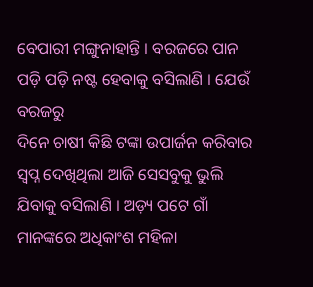ବେପାରୀ ମଙ୍ଗୁନାହାନ୍ତି । ବରଜରେ ପାନ ପଡ଼ି ପଡ଼ି ନଷ୍ଟ ହେବାକୁ ବସିଲାଣି । ଯେଉଁ ବରଜରୁ
ଦିନେ ଚାଷୀ କିଛି ଟଙ୍କା ଉପାର୍ଜନ କରିବାର ସ୍ୱପ୍ନ ଦେଖିଥିଲା ଆଜି ସେସବୁକୁ ଭୁଲି ଯିବାକୁ ବସିଲାଣି । ଅଡ଼୍ୟ ପଟେ ଗାଁ ମାନଙ୍କରେ ଅଧିକାଂଶ ମହିଳା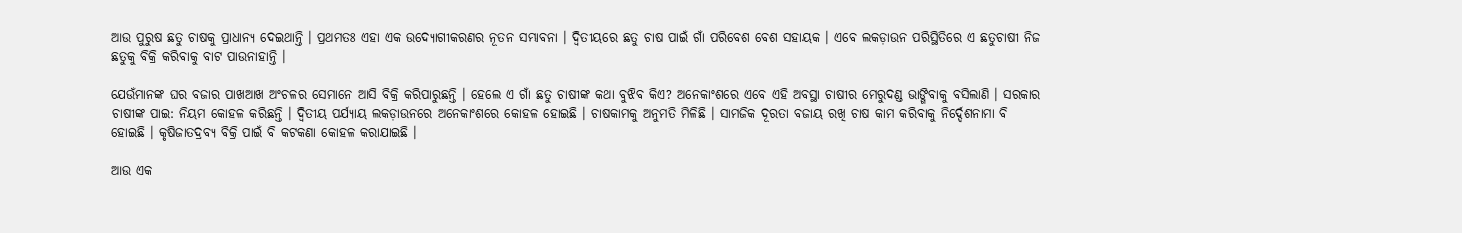ଆଉ ପୁରୁଷ ଛତୁ ଚାଷକୁ ପ୍ରାଧାନ୍ୟ ଦେଇଥାନ୍ତି । ପ୍ରଥମତଃ ଏହା ଏକ ଉଦ୍ୟୋଗୀକରଣର ନୂତନ ସମ୍ଭାବନା । ଦ୍ୱିତୀୟରେ ଛତୁ ଚାଷ ପାଇଁ ଗାଁ ପରିବେଶ ବେଶ ସହାୟକ । ଏବେ ଲକଡ଼ାଉନ ପରିସ୍ଥିତିରେ ଏ ଛତୁଚାଷୀ ନିଜ ଛତୁକୁ ବିକ୍ରି କରିବାକୁ ବାଟ ପାଉନାହାନ୍ତି ।

ଯେଉଁମାନଙ୍କ ଘର ବଜାର ପାଖଆଖ ଅଂଚଳର ସେମାନେ ଆସି ବିକ୍ରି କରିପାରୁଛନ୍ତି । ହେଲେ ଏ ଗାଁ ଛତୁ ଚାଷୀଙ୍କ କଥା ବୁଝିବ କିଏ? ଅନେକାଂଶରେ ଏବେ ଏହି ଅବସ୍ଥା ଚାଷୀର ମେରୁଦଣ୍ଡ ଭାଙ୍ଗିବାକୁ ବସିଲାଣି । ସରକାର ଚାଷୀଙ୍କ ପାଇ: ନିୟମ କୋହଳ କରିଛନ୍ତି । ଦ୍ୱିତୀୟ ପର୍ଯ୍ୟାୟ ଲକଡ଼ାଉନରେ ଅନେକାଂଶରେ କୋହଳ ହୋଇଛି । ଚାଷକାମକୁ ଅନୁମତି ମିଳିଛି । ସାମଜିକ ଦୂରତା ବଜାୟ ରଖି ଚାଷ କାମ କରିବାକୁ ନିର୍ଦ୍ଦେଶନାମା ବି ହୋଇଛି । କୃଷିଜାତଦ୍ରବ୍ୟ ବିକ୍ରି ପାଇଁ ବି କଟକଣା କୋହଳ କରାଯାଇଛି ।

ଆଉ ଏକ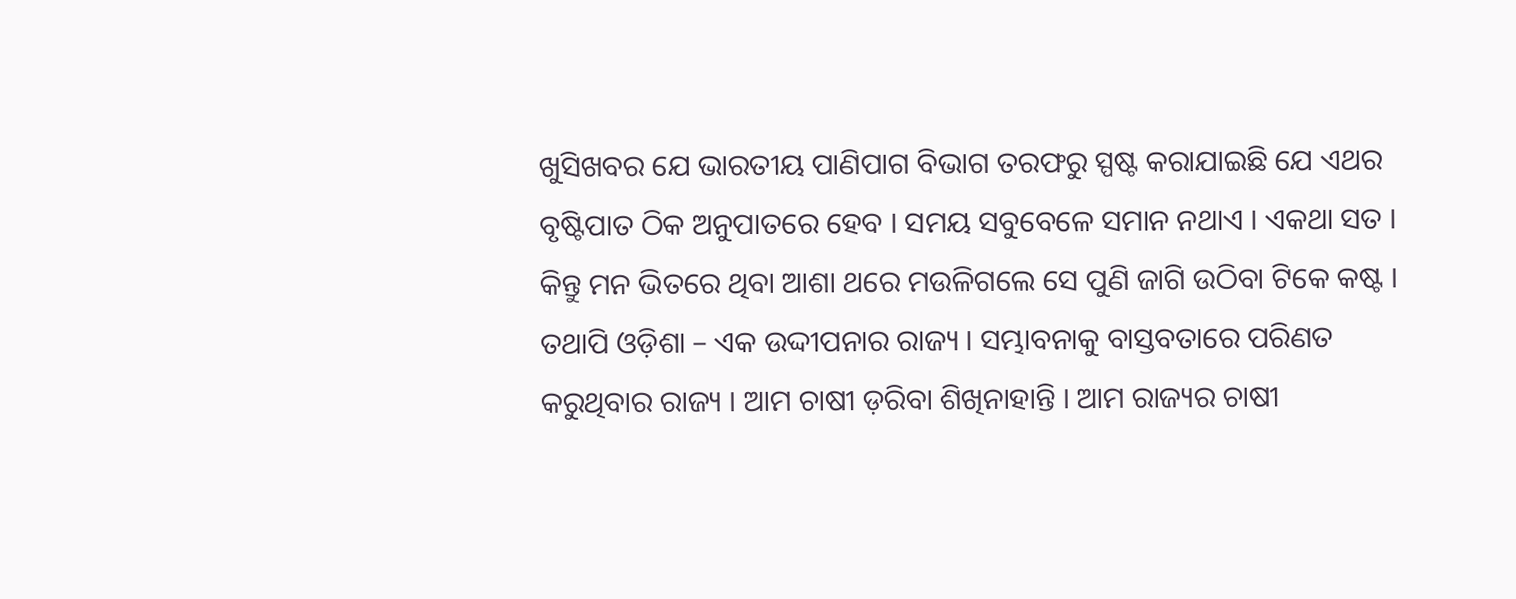ଖୁସିଖବର ଯେ ଭାରତୀୟ ପାଣିପାଗ ବିଭାଗ ତରଫରୁ ସ୍ପଷ୍ଟ କରାଯାଇଛି ଯେ ଏଥର ବୃଷ୍ଟିପାତ ଠିକ ଅନୁପାତରେ ହେବ । ସମୟ ସବୁବେଳେ ସମାନ ନଥାଏ । ଏକଥା ସତ । କିନ୍ତୁ ମନ ଭିତରେ ଥିବା ଆଶା ଥରେ ମଉଳିଗଲେ ସେ ପୁଣି ଜାଗି ଉଠିବା ଟିକେ କଷ୍ଟ । ତଥାପି ଓଡ଼ିଶା – ଏକ ଉଦ୍ଦୀପନାର ରାଜ୍ୟ । ସମ୍ଭାବନାକୁ ବାସ୍ତବତାରେ ପରିଣତ କରୁଥିବାର ରାଜ୍ୟ । ଆମ ଚାଷୀ ଡ଼ରିବା ଶିଖିନାହାନ୍ତି । ଆମ ରାଜ୍ୟର ଚାଷୀ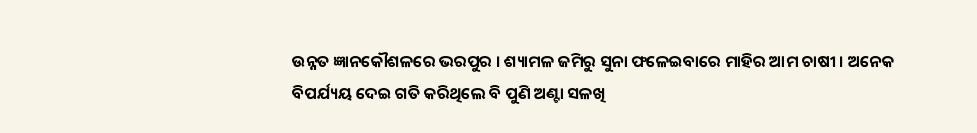ଉନ୍ନତ ଜ୍ଞାନକୌଶଳରେ ଭରପୁର । ଶ୍ୟାମଳ ଜମିରୁ ସୁନା ଫଳେଇବାରେ ମାହିର ଆମ ଚାଷୀ । ଅନେକ ବିପର୍ଯ୍ୟୟ ଦେଇ ଗତି କରିଥିଲେ ବି ପୁଣି ଅଣ୍ଟା ସଳଖି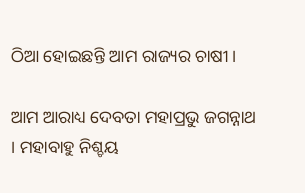ଠିଆ ହୋଇଛନ୍ତି ଆମ ରାଜ୍ୟର ଚାଷୀ ।

ଆମ ଆରାଧ୍ୟ ଦେବତା ମହାପ୍ରଭୁ ଜଗନ୍ନାଥ । ମହାବାହୁ ନିଶ୍ଚୟ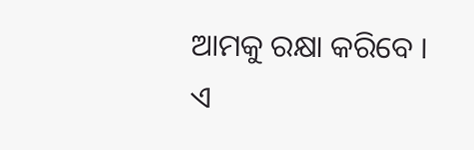ଆମକୁ ରକ୍ଷା କରିବେ । ଏ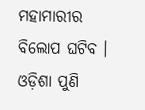ମହାମାରୀର ବିଲୋପ ଘଟିବ । ଓଡ଼ିଶା ପୁଣି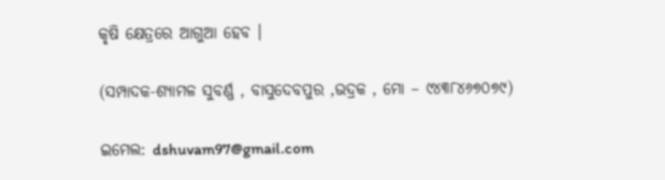କୃଷି କ୍ଷେତ୍ରରେ ଆଗୁଆ ହେବ ।

(ସମ୍ପାଦକ-ଶ୍ୟାମଳ ସୁବର୍ଣ୍ଣ , ବାସୁଦେବପୁର ,ଭଦ୍ରକ , ମୋ – ୯୪୩୮୪୬୭୦୭୯)

ଇମେଲ: dshuvam97@gmail.com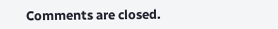Comments are closed.